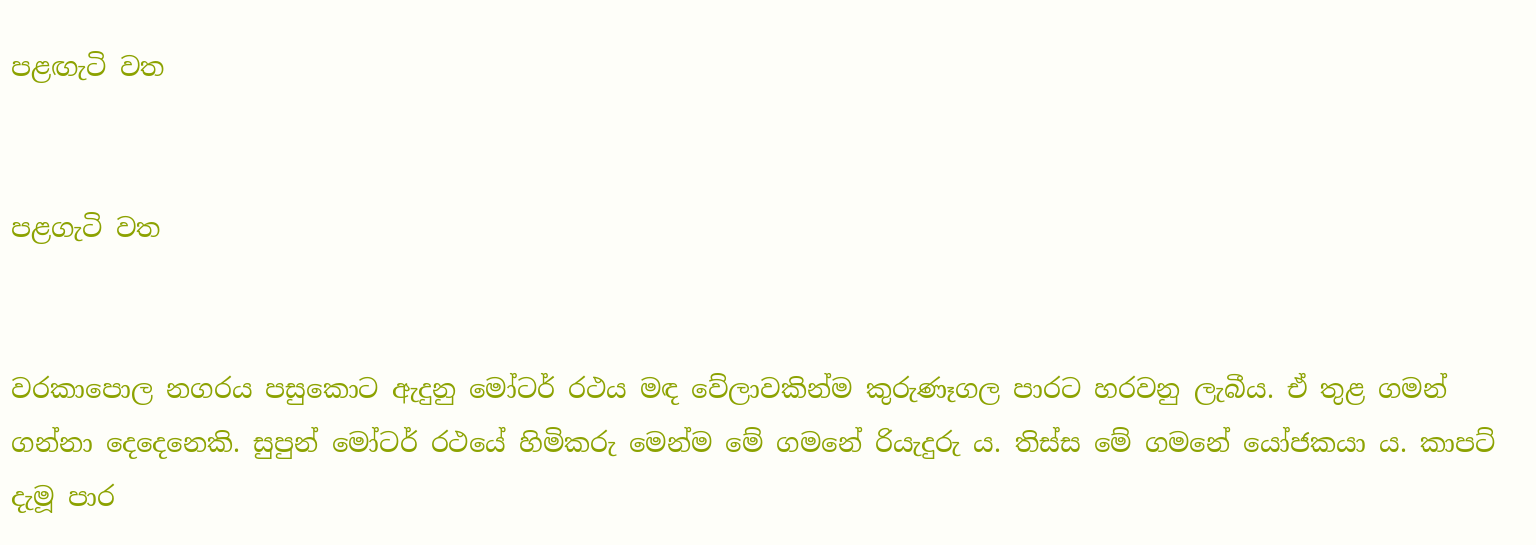පළඟැටි වත


පළගැටි වත


වරකාපොල නගරය පසුකොට ඇදුනු මෝටර් රථය මඳ වේලාවකින්ම කුරුණෑගල පාරට හරවනු ලැබීය. ඒ තුළ ගමන් ගන්නා දෙදෙනෙකි. සුපුන් මෝටර් රථයේ හිමිකරු මෙන්ම මේ ගමනේ රියැදුරු ය. තිස්ස මේ ගමනේ යෝජකයා ය. කාපට් දැමූ පාර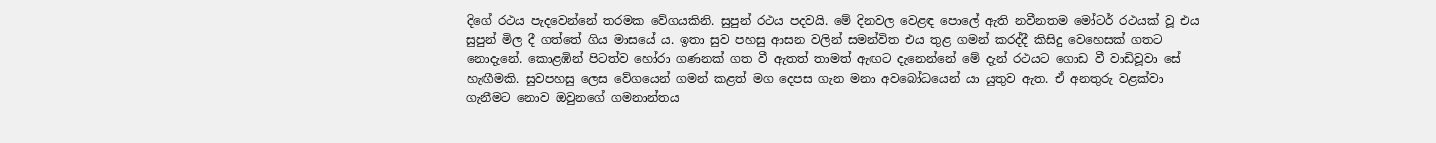දිගේ රථය පැදවෙන්නේ තරමක වේගයකිනි. සුපුන් රථය පදවයි. මේ දිනවල වෙළඳ පොලේ ඇති නවීනතම මෝටර් රථයක් වූ එය සුපුන් මිල දී ගත්තේ ගිය මාසයේ ය. ඉතා සුව පහසු ආසන වලින් සමන්විත එය තුළ ගමන් කරද්දී කිසිදු වෙහෙසක් ගතට නොදැනේ. කොළඹින් පිටත්ව හෝරා ගණනක් ගත වී ඇතත් තාමත් ඇඟට දැනෙන්නේ මේ දැන් රථයට ගොඩ වී වාඩිවූවා සේ හැඟීමකි. සුවපහසු ලෙස වේගයෙන් ගමන් කළත් මග දෙපස ගැන මනා අවබෝධයෙන් යා යුතුව ඇත. ඒ අනතුරු වළක්වා ගැනීමට නොව ඔවුනගේ ගමනාන්තය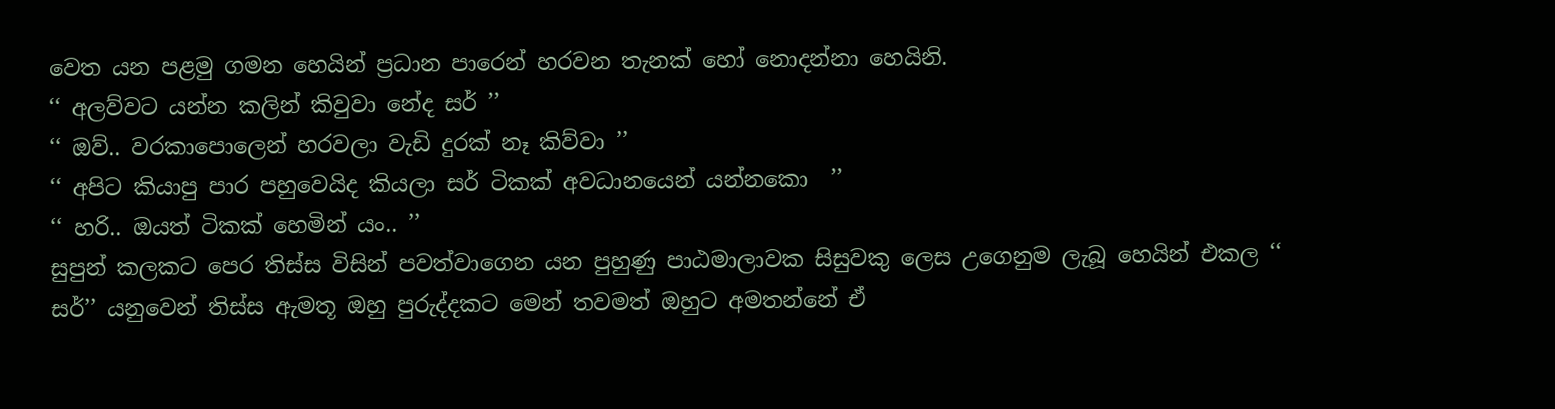වෙත යන පළමු ගමන හෙයින් ප්‍රධාන පාරෙන් හරවන තැනක් හෝ නොදන්නා හෙයිනි.
‘‘ අලව්වට යන්න කලින් කිවුවා නේද සර් ’’
‘‘ ඔව්.. වරකාපොලෙන් හරවලා වැඩි දුරක් නෑ කිව්වා ’’
‘‘ අපිට කියාපු පාර පහුවෙයිද කියලා සර් ටිකක් අවධානයෙන් යන්නකො  ’’
‘‘ හරි.. ඔයත් ටිකක් හෙමින් යං.. ’’
සුපුන් කලකට පෙර තිස්ස විසින් පවත්වාගෙන යන පුහුණු පාඨමාලාවක සිසුවකු ලෙස උගෙනුම ලැබූ හෙයින් එකල ‘‘ සර්’’ යනුවෙන් තිස්ස ඇමතූ ඔහු පුරුද්දකට මෙන් තවමත් ඔහුට අමතන්නේ ඒ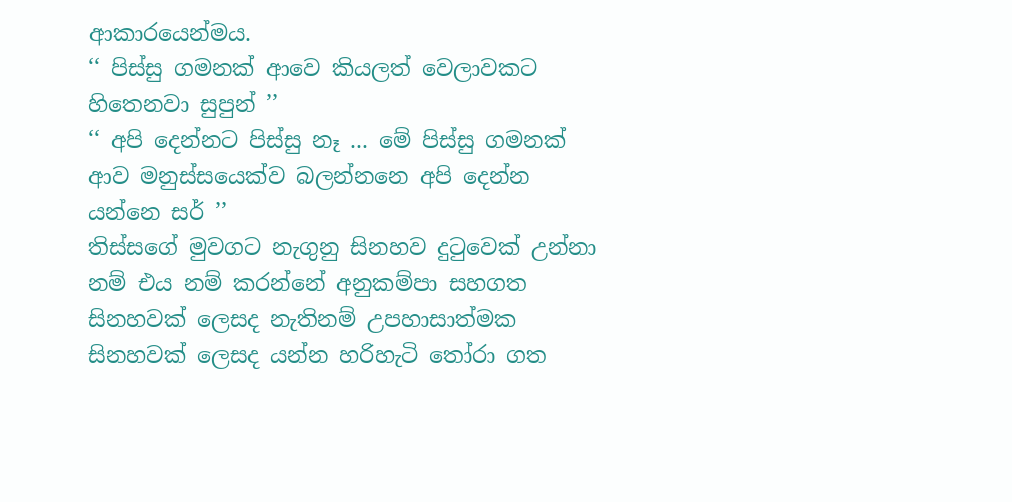ආකාරයෙන්මය.
‘‘ පිස්සු ගමනක් ආවෙ කියලත් වෙලාවකට හිතෙනවා සුපුන් ’’
‘‘ අපි දෙන්නට පිස්සු නෑ ... මේ පිස්සු ගමනක් ආව මනුස්සයෙක්ව බලන්නනෙ අපි දෙන්න යන්නෙ සර් ’’
තිස්සගේ මුවගට නැගුනු සිනහව දුටුවෙක් උන්නා නම් එය නම් කරන්නේ අනුකම්පා සහගත සිනහවක් ලෙසද නැතිනම් උපහාසාත්මක සිනහවක් ලෙසද යන්න හරිහැටි තෝරා ගත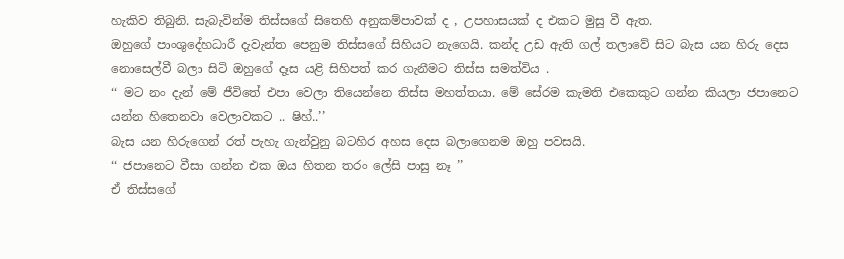හැකිව තිබුනි. සැබැවින්ම තිස්සගේ සිතෙහි අනුකම්පාවක් ද , උපහාසයක් ද එකට මුසු වී ඇත.
ඔහුගේ පාංශුදේහධාරී දැවැන්ත පෙනුම තිස්සගේ සිහියට නැගෙයි. කන්ද උඩ ඇති ගල් තලාවේ සිට බැස යන හිරු දෙස නොසෙල්වී බලා සිටි ඔහුගේ දෑස යළි සිහිපත් කර ගැනීමට තිස්ස සමත්විය .
‘‘ මට නං දැන් මේ ජීවිතේ එපා වෙලා තියෙන්නෙ තිස්ස මහත්තයා. මේ සේරම කැමති එකෙකුට ගන්න කියලා ජපානෙට යන්න හිතෙනවා වෙලාවකට .. ෂිහ්..’’
බැස යන හිරුගෙන් රත් පැහැ ගැන්වුනු බටහිර අහස දෙස බලාගෙනම ඔහු පවසයි.
‘‘ ජපානෙට වීසා ගන්න එක ඔය හිතන තරං ලේසි පාසු නෑ ’’
ඒ තිස්සගේ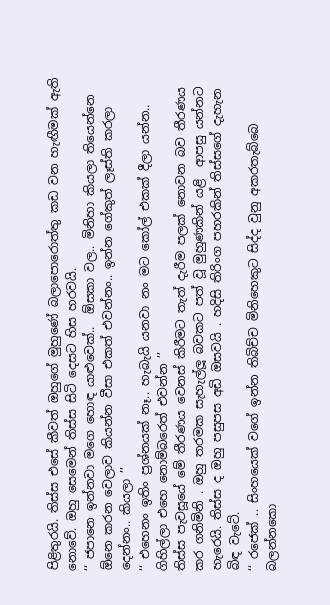පිළිතුරයි. තිස්ස එසේ කීවත් ඔහුගේ මුහුණේ බලාපොරොත්තු කඩ වන හැඟීමක් ඇති නොවේ. ඔහු සෙමෙන් තිස්ස සිටි දෙසට හිස හරවයි.
‘‘ ජපානෙ ඉන්නවා මගෙ හොඳ යාළුවෙක්..  ඕසකා වල.. මිනිහා කියලා තියෙන්නෙ  ඕනෙ කරන වෙලාව කියන්න වීසා එකත් එවන්නං.. ඉන්න ගේකුත් ලෑස්ති කරලා දෙන්නං.. කියලා ’’
‘‘ එහෙනං ඉතිං ප්‍රශ්නයක් නෑ.. හැබැයි යනවා නං මට කෝල් එකක් දීලා යන්න.. ගිහිල්ලා එහෙ නොම්බරෙත් එවන්න ’’
තිස්ස පැවසූයේ මේ තීරණය වෙනස් කිරීමට තැත් දැරීම පලක් නොවන බව තීරණය කර ගනිමිනි . ඔහු තරමක සැහැල්ලූ බවකට පත් වූ මුහුණකින් යළි  ආපසු යන්නට හැරෙයි. තිස්ස ද ඔහු පසුපස අඩි ඔසවයි . හදිසි තිරිංග පහරකින් තිස්සගේ දැහැන බිඳ වැටේ.
‘‘ රජෙක් .. සිංහයෙක් වගේ ඉන්න තිබිච්ච මිනිහෙකුට සිද්ද වුනු අකරතැබ්බෙ බලන්නකො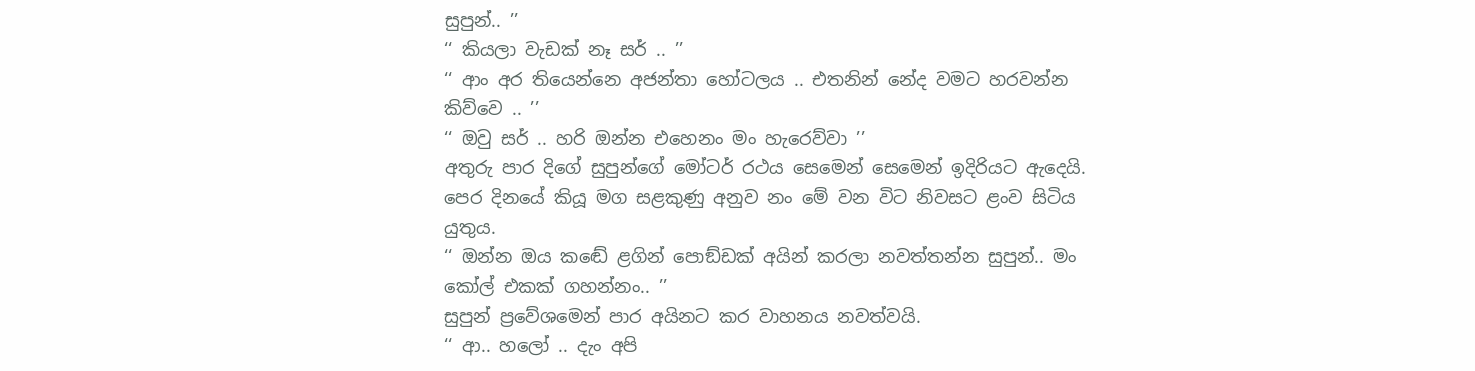සුපුන්.. ’’
‘‘ කියලා වැඩක් නෑ සර් .. ’’
‘‘ ආං අර තියෙන්නෙ අජන්තා හෝටලය .. එතනින් නේද වමට හරවන්න කිව්වෙ .. ’’
‘‘ ඔවු සර් .. හරි ඔන්න එහෙනං මං හැරෙව්වා ’’
අතුරු පාර දිගේ සුපුන්ගේ මෝටර් රථය සෙමෙන් සෙමෙන් ඉදිරියට ඇදෙයි. පෙර දිනයේ කියූ මග සළකුණු අනුව නං මේ වන විට නිවසට ළංව සිටිය යුතුය.
‘‘ ඔන්න ඔය කඬේ ළගින් පොඞ්ඩක් අයින් කරලා නවත්තන්න සුපුන්.. මං කෝල් එකක් ගහන්නං.. ’’
සුපුන් ප්‍රවේශමෙන් පාර අයිනට කර වාහනය නවත්වයි.
‘‘ ආ.. හලෝ .. දැං අපි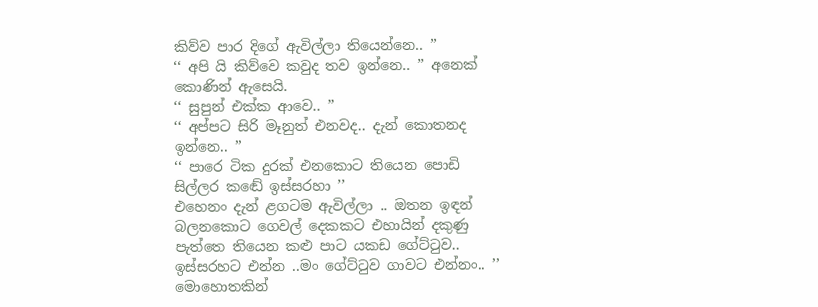කිව්ව පාර දිගේ ඇවිල්ලා තියෙන්නෙ.. ’’
‘‘ අපි යි කිව්වෙ කවුද තව ඉන්නෙ.. ’’ අනෙක් කොණින් ඇසෙයි.
‘‘ සුපුන් එක්ක ආවෙ.. ’’
‘‘ අප්පට සිරි මෑනුත් එනවද.. දැන් කොතනද ඉන්නෙ.. ’’
‘‘ පාරෙ ටික දුරක් එනකොට තියෙන පොඩි සිල්ලර කඬේ ඉස්සරහා ’’
එහෙනං දැන් ළගටම ඇවිල්ලා .. ඔතන ඉඳන් බලනකොට ගෙවල් දෙකකට එහායින් දකුණු පැත්තෙ තියෙන කළු පාට යකඩ ගේට්ටුව.. ඉස්සරහට එන්න ..මං ගේට්ටුව ගාවට එන්නං.. ’’
මොහොතකින්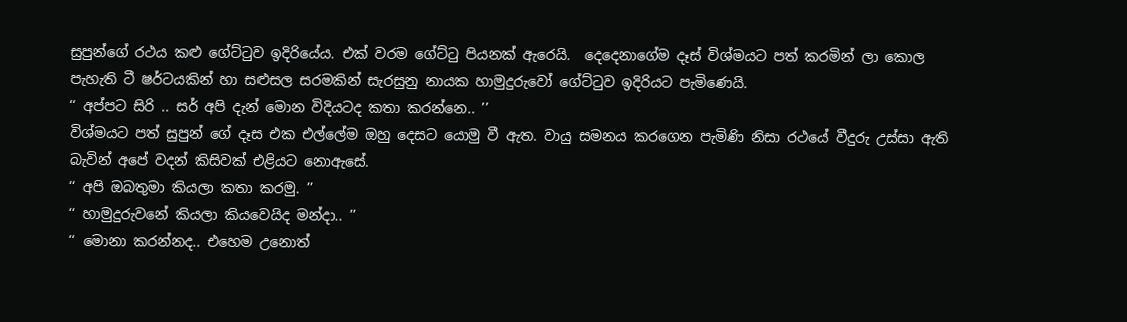සුපුන්ගේ රථය කළු ගේට්ටුව ඉදිරියේය. එක් වරම ගේට්ටු පියනක් ඇරෙයි.  දෙදෙනාගේම දෑස් විශ්මයට පත් කරමින් ලා කොල පැහැති ටී ෂර්ටයකින් හා සළුසල සරමකින් සැරසුනු නායක හාමුදුරුවෝ ගේට්ටුව ඉදිරියට පැමිණෙයි.
‘‘ අප්පට සිරි .. සර් අපි දැන් මොන විදියටද කතා කරන්නෙ.. ’’
විශ්මයට පත් සුපුන් ගේ දෑස එක එල්ලේම ඔහු දෙසට යොමු වී ඇත. වායු සමනය කරගෙන පැමිණි නිසා රථයේ වීදුරු උස්සා ඇති බැවින් අපේ වදන් කිසිවක් එළියට නොඇසේ.
‘‘ අපි ඔබතුමා කියලා කතා කරමු. ’’
‘‘ හාමුදුරුවනේ කියලා කියවෙයිද මන්දා.. ’’
‘‘ මොනා කරන්නද.. එහෙම උනොත්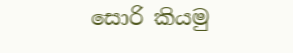සොරි කියමු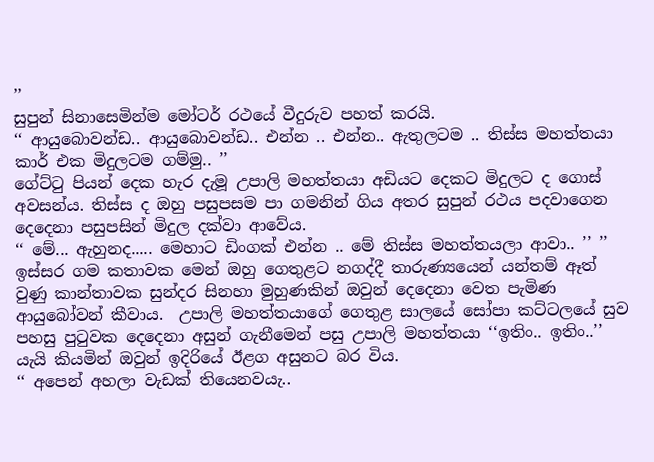’’
සුපුන් සිනාසෙමින්ම මෝටර් රථයේ වීදුරුව පහත් කරයි.
‘‘ ආයුබොවන්ඩ.. ආයුබොවන්ඩ.. එන්න .. එන්න.. ඇතුලටම .. තිස්ස මහත්තයා කාර් එක මිදුලටම ගම්මු.. ’’
ගේට්ටු පියන් දෙක හැර දැමූ උපාලි මහත්තයා අඩියට දෙකට මිදුලට ද ගොස් අවසන්ය. තිස්ස ද ඔහු පසුපසම පා ගමනින් ගිය අතර සුපුන් රථය පදවාගෙන  දෙදෙනා පසුපසින් මිදුල දක්වා ආවේය.
‘‘ මේ... ඇහුනද..... මෙහාට ඩිංගක් එන්න .. මේ තිස්ස මහත්තයලා ආවා.. ’’ ’’
ඉස්සර ගම කතාවක මෙන් ඔහු ගෙතුළට නගද්දී තාරුණ්‍යයෙන් යන්තම් ඈත් වුණු කාන්තාවක සුන්දර සිනහා මුහුණකින් ඔවුන් දෙදෙනා වෙත පැමිණ ආයුබෝවන් කීවාය.  උපාලි මහත්තයාගේ ගෙතුළ සාලයේ සෝපා කට්ටලයේ සුව පහසු පුටුවක දෙදෙනා අසුන් ගැනීමෙන් පසු උපාලි මහත්තයා ‘‘ඉතිං.. ඉතිං..’’ යැයි කියමින් ඔවුන් ඉදිරියේ ඊළග අසුනට බර විය.
‘‘ අපෙන් අහලා වැඩක් තියෙනවයැ..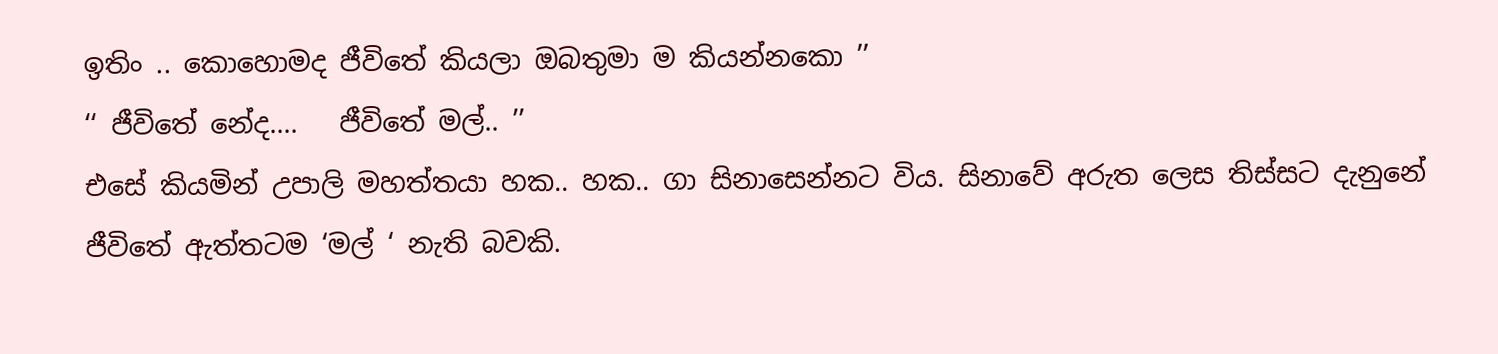ඉතිං .. කොහොමද ජීවිතේ කියලා ඔබතුමා ම කියන්නකො ’’
‘‘ ජීවිතේ නේද....   ජීවිතේ මල්.. ’’
එසේ කියමින් උපාලි මහත්තයා හක.. හක.. ගා සිනාසෙන්නට විය. සිනාවේ අරුත ලෙස තිස්සට දැනුනේ ජීවිතේ ඇත්තටම ‘මල් ‘ නැති බවකි.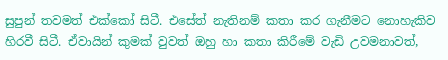සුපුන් තවමත් එක්කෝ සිටී. එසේත් නැතිනම් කතා කර ගැනීමට නොහැකිව හිරවී සිටී. ඒවායින් කුමක් වුවත් ඔහු හා කතා කිරීමේ වැඩි උවමනාවත්,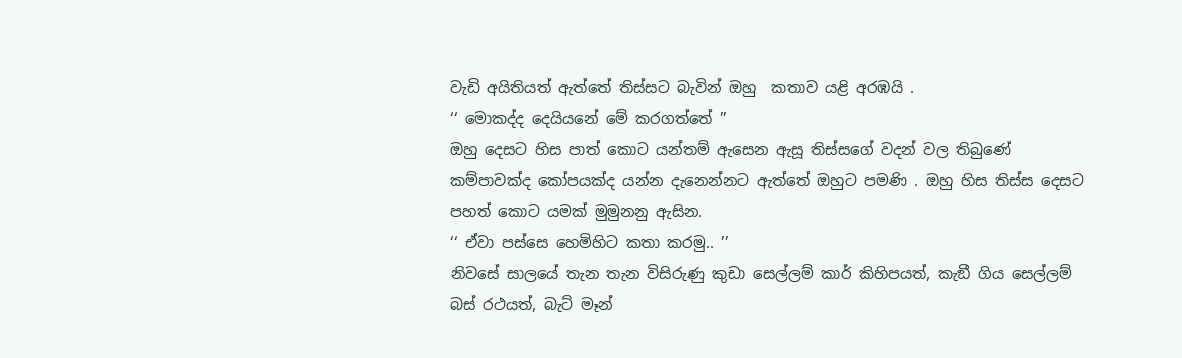වැඩි අයිතියත් ඇත්තේ තිස්සට බැවින් ඔහු  කතාව යළි අරඹයි .
‘‘ මොකද්ද දෙයියනේ මේ කරගත්තේ ’’
ඔහු දෙසට හිස පාත් කොට යන්තම් ඇසෙන ඇසූ තිස්සගේ වදන් වල තිබුණේ කම්පාවක්ද කෝපයක්ද යන්න දැනෙන්නට ඇත්තේ ඔහුට පමණි . ඔහු හිස තිස්ස දෙසට පහත් කොට යමක් මුමුනනු ඇසින.
‘‘ ඒවා පස්සෙ හෙමිහිට කතා කරමු.. ’’
නිවසේ සාලයේ තැන තැන විසිරුණු කුඩා සෙල්ලම් කාර් කිහිපයත්, කැඞී ගිය සෙල්ලම් බස් රථයත්, බැට් මෑන්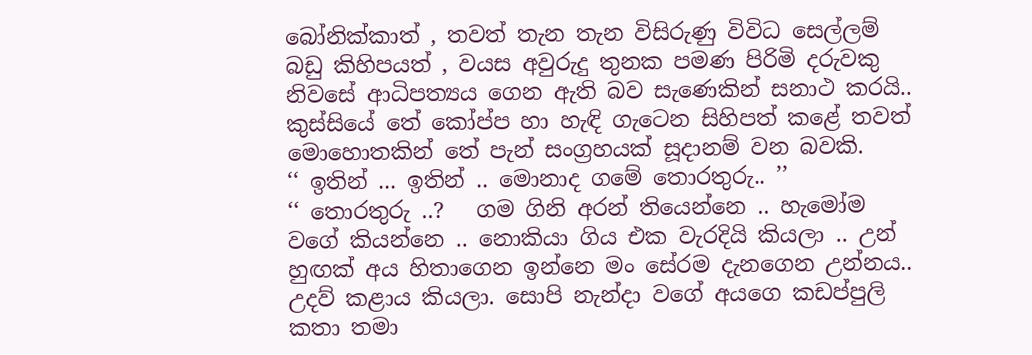බෝනික්කාත් , තවත් තැන තැන විසිරුණු විවිධ සෙල්ලම් බඩු කිහිපයත් , වයස අවුරුදු තුනක පමණ පිරිමි දරුවකු නිවසේ ආධිපත්‍යය ගෙන ඇති බව සැණෙකින් සනාථ කරයි.. කුස්සියේ තේ කෝප්ප හා හැඳි ගැටෙන සිහිපත් කළේ තවත් මොහොතකින් තේ පැන් සංග්‍රහයක් සූදානම් වන බවකි.
‘‘ ඉතින් ... ඉතින් .. මොනාද ගමේ තොරතුරු.. ’’
‘‘ තොරතුරු ..?   ගම ගිනි අරන් තියෙන්නෙ .. හැමෝම වගේ කියන්නෙ .. නොකියා ගිය එක වැරදියි කියලා .. උන් හුඟක් අය හිතාගෙන ඉන්නෙ මං සේරම දැනගෙන උන්නය.. උදව් කළාය කියලා. සොපි නැන්දා වගේ අයගෙ කඩප්පුලි කතා තමා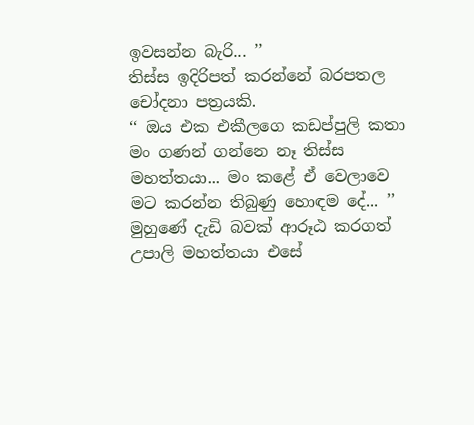ඉවසන්න බැරි... ’’
තිස්ස ඉදිරිපත් කරන්නේ බරපතල චෝදනා පත්‍රයකි.
‘‘ ඔය එක එකීලගෙ කඩප්පුලි කතා මං ගණන් ගන්නෙ නෑ තිස්ස මහත්තයා... මං කළේ ඒ වෙලාවෙ මට කරන්න තිබුණු හොඳම දේ... ’’
මුහුණේ දැඩි බවක් ආරූඨ කරගත් උපාලි මහත්තයා එසේ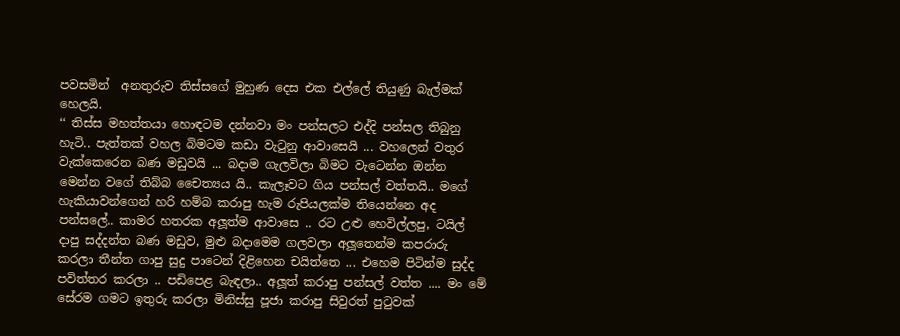පවසමින්  අනතුරුව තිස්සගේ මුහුණ දෙස එක එල්ලේ තියුණු බැල්මක් හෙලයි.
‘‘ තිස්ස මහත්තයා හොඳටම දන්නවා මං පන්සලට එද්දි පන්සල තිබුනු හැටි.. පැත්තක් වහල බිමටම කඩා වැටුනු ආවාසෙයි ... වහලෙන් වතුර වැක්කෙරෙන බණ මඩුවයි ... බදාම ගැලවිලා බිමට වැටෙන්න ඔන්න මෙන්න වගේ තිබ්බ චෛත්‍යය යි.. කැලෑවට ගිය පන්සල් වත්තයි.. මගේ හැකියාවන්ගෙන් හරි හම්බ කරාපු හැම රුපියලක්ම තියෙන්නෙ අද පන්සලේ.. කාමර හතරක අලූත්ම ආවාසෙ .. රට උළු හෙවිල්ලපු, ටයිල් දාපු සද්දන්ත බණ මඩුව, මුළු බදාමෙම ගලවලා අලූතෙන්ම කපරාරු කරලා තීන්ත ගාපු සුදු පාටෙන් දිළිහෙන චයිත්තෙ ... එහෙම පිටින්ම සුද්ද පවිත්තර කරලා .. පඩිපෙළ බැඳලා.. අලූත් කරාපු පන්සල් වත්ත .... මං මේ සේරම ගමට ඉතුරු කරලා මිනිස්සු පූජා කරාපු සිවුරත් පුටුවක්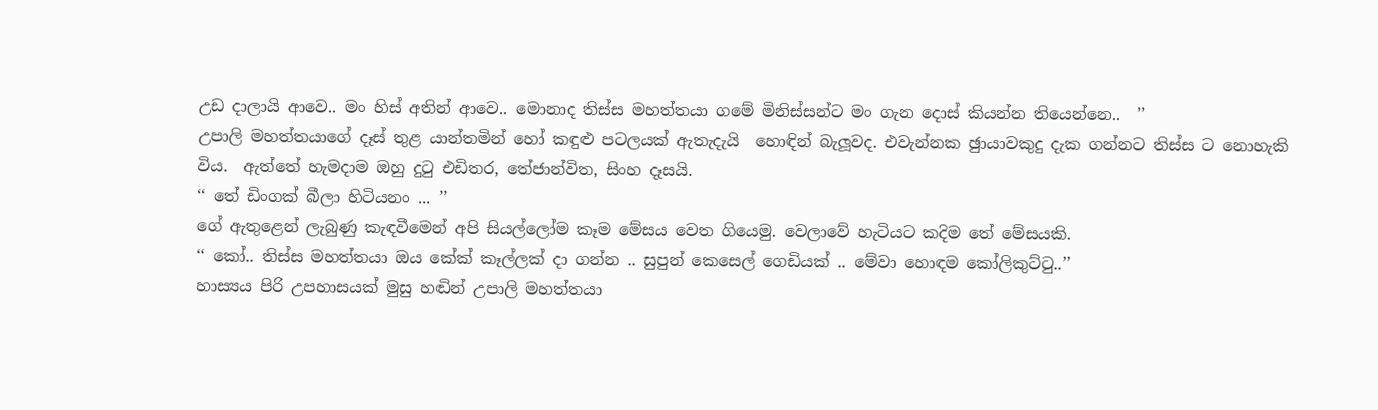උඩ දාලායි ආවෙ.. මං හිස් අතින් ආවෙ.. මොනාද තිස්ස මහත්තයා ගමේ මිනිස්සන්ට මං ගැන දොස් කියන්න තියෙන්නෙ..  ’’
උපාලි මහත්තයාගේ දෑස් තුළ යාන්තමින් හෝ කඳුළු පටලයක් ඇතැදැයි  හොඳින් බැලූවද. එවැන්නක ඡුායාවකුදු දැක ගන්නට තිස්ස ට නොහැකි විය.  ඇත්තේ හැමදාම ඔහු දුටු එඩිතර, තේජාන්විත, සිංහ දෑසයි.
‘‘ තේ ඩිංගක් බීලා හිටියනං ... ’’
ගේ ඇතුළෙන් ලැබුණු කැඳවීමෙන් අපි සියල්ලෝම කෑම මේසය වෙත ගියෙමු. වෙලාවේ හැටියට කදිම තේ මේසයකි.
‘‘ කෝ.. තිස්ස මහත්තයා ඔය කේක් කෑල්ලක් දා ගන්න .. සුපුන් කෙසෙල් ගෙඩියක් .. මේවා හොඳම කෝලිකුට්ටු..’’
හාස්‍යය පිරි උපහාසයක් මුසු හඬින් උපාලි මහත්තයා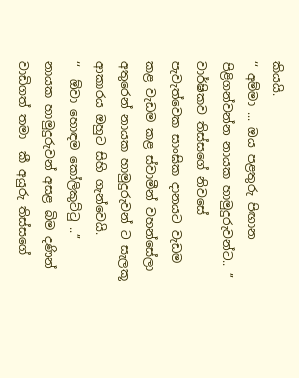කියයි.
‘‘ අම්මා ... ඔය පළතුරු පිඟාන පිළිගන්වන්න නායක හාමුදුරුවන්ට.. ’’
වාර්ෂිකව තිස්සගේ නිවසේ පැවැත්වෙක සාංඝික දානයට වැඩම කළ වැඩම කළ ස්වාමීන් වහන්සේලා අතුරෙන් නායක හාමුදුරුවන් ට සැලකූ ආකාරය ඔහුට සිහි ගැන්වෙයි.
‘‘  ඕවා හොඳම කෝලිකුට්ටු ..’’
නායක හාමුදුරුවන් අසළ බිම දණින් වාඩිගත් තමා  කී අයුරු තිස්සගේ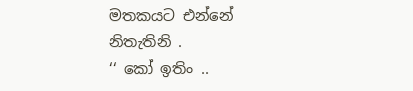මතකයට එන්නේ නිතැතිනි .
‘‘ කෝ ඉතිං ..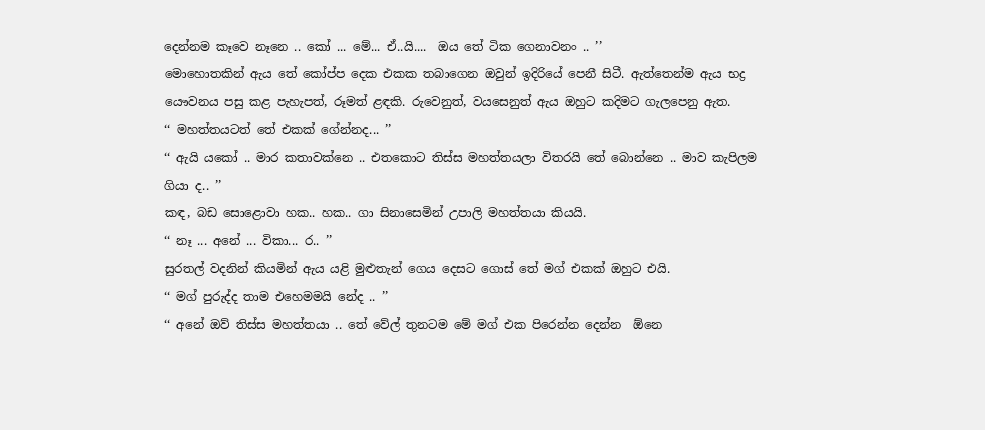දෙන්නම කෑවෙ නෑනෙ .. කෝ ... මේ... ඒ..යි....  ඔය තේ ටික ගෙනාවනං .. ’’
මොහොතකින් ඇය තේ කෝප්ප දෙක එකක තබාගෙන ඔවුන් ඉදිරියේ පෙනී සිටී. ඇත්තෙන්ම ඇය භද්‍ර යෞවනය පසු කළ පැහැපත්, රූමත් ළඳකි. රුවෙනුත්, වයසෙනුත් ඇය ඔහුට කදිමට ගැලපෙනු ඇත.
‘‘ මහත්තයටත් තේ එකක් ගේන්නද... ’’
‘‘ ඇයි යකෝ .. මාර කතාවක්නෙ .. එතකොට තිස්ස මහත්තයලා විතරයි තේ බොන්නෙ .. මාව කැපිලම ගියා ද.. ’’
කඳ, බඩ සොළොවා හක.. හක.. ගා සිනාසෙමින් උපාලි මහත්තයා කියයි.
‘‘ නෑ ... අනේ ... විකා... ර.. ’’
සුරතල් වදනින් කියමින් ඇය යළි මුළුතැන් ගෙය දෙසට ගොස් තේ මග් එකක් ඔහුට එයි.
‘‘ මග් පුරුද්ද තාම එහෙමමයි නේද .. ’’
‘‘ අනේ ඔව් තිස්ස මහත්තයා .. තේ වේල් තුනටම මේ මග් එක පිරෙන්න දෙන්න  ඕනෙ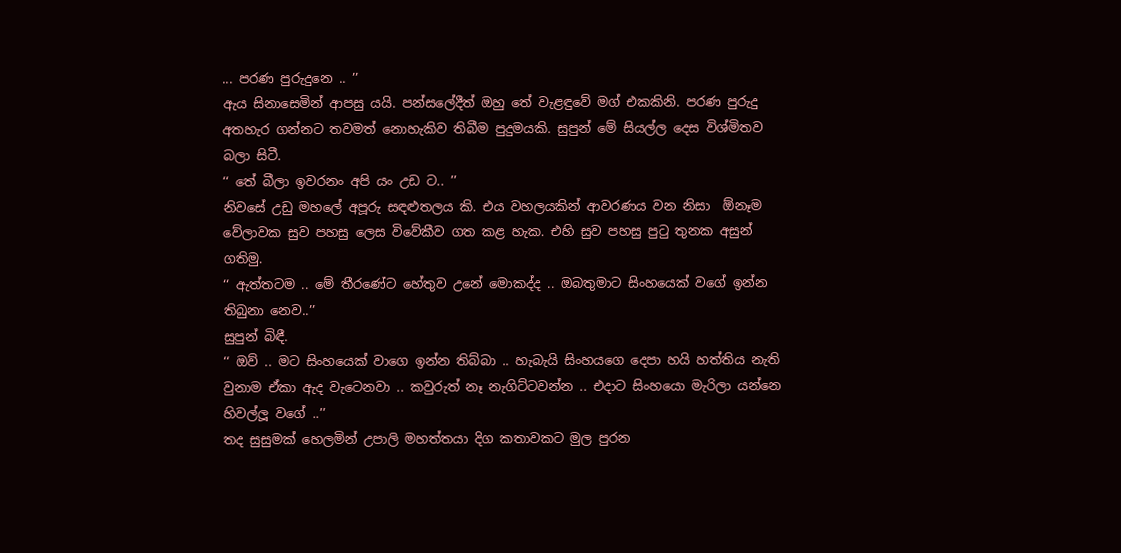... පරණ පුරුදුනෙ .. ’’
ඇය සිනාසෙමින් ආපසු යයි. පන්සලේදීත් ඔහු තේ වැළඳුවේ මග් එකකිනි. පරණ පුරුදු අතහැර ගන්නට තවමත් නොහැකිව තිබීම පුදුමයකි. සුපුන් මේ සියල්ල දෙස විශ්මිතව බලා සිටී.
‘‘ තේ බීලා ඉවරනං අපි යං උඩ ට.. ’’
නිවසේ උඩු මහලේ අපූරු සඳළුතලය කි. එය වහලයකින් ආවරණය වන නිසා  ඕනෑම වේලාවක සුව පහසු ලෙස විවේකීව ගත කළ හැක. එහි සුව පහසු පුටු තුනක අසුන් ගතිමු.
‘‘ ඇත්තටම .. මේ තීරණේට හේතුව උනේ මොකද්ද .. ඔබතුමාට සිංහයෙක් වගේ ඉන්න තිබුනා නෙව..’’
සුපුන් බිඳී.
‘‘ ඔව් .. මට සිංහයෙක් වාගෙ ඉන්න තිබ්බා .. හැබැයි සිංහයගෙ දෙපා හයි හත්තිය නැති වුනාම ඒකා ඇද වැටෙනවා .. කවුරුත් නෑ නැගිට්ටවන්න .. එදාට සිංහයො මැරිලා යන්නෙ හිවල්ලූ වගේ ..’’
තද සුසුමක් හෙලමින් උපාලි මහත්තයා දිග කතාවකට මුල පුරන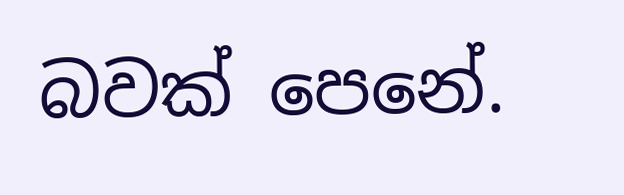බවක් පෙනේ.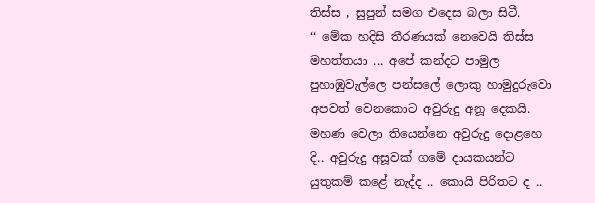තිස්ස , සුපුන් සමග එදෙස බලා සිටී.
‘‘ මේක හදිසි තීරණයක් නෙවෙයි තිස්ස මහත්තයා ... අපේ කන්දට පාමුල පුහාඹුවැල්ලෙ පන්සලේ ලොකු හාමුදුරුවො අපවත් වෙනකොට අවුරුදු අනූ දෙකයි. මහණ වෙලා තියෙන්නෙ අවුරුදු දොළහෙ දි.. අවුරුදු අසූවක් ගමේ දායකයන්ට යුතුකම් කළේ නැද්ද .. කොයි පිරිතට ද ..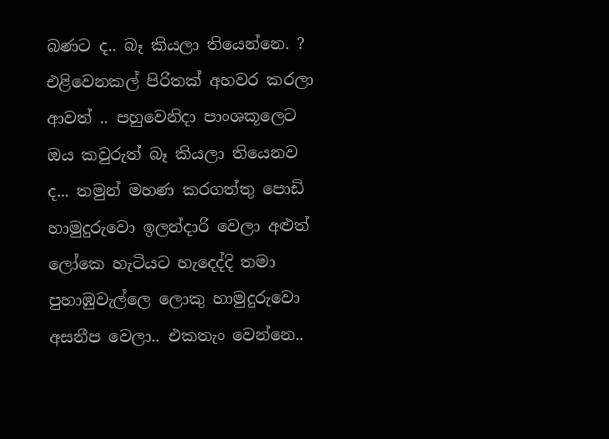බණට ද.. බෑ කියලා තියෙන්නෙ. ? එළිවෙනකල් පිරිතක් අහවර කරලා ආවත් .. පහුවෙනිදා පාංශකූලෙට ඔය කවුරුත් බෑ කියලා තියෙනව ද... තමුන් මහණ කරගත්තු පොඩි හාමුදුරුවො ඉලන්දාරි වෙලා අළුත් ලෝකෙ හැටියට හැදෙද්දි තමා පුහාඹුවැල්ලෙ ලොකු හාමුදුරුවො අසනීප වෙලා.. එකතැං වෙන්නෙ..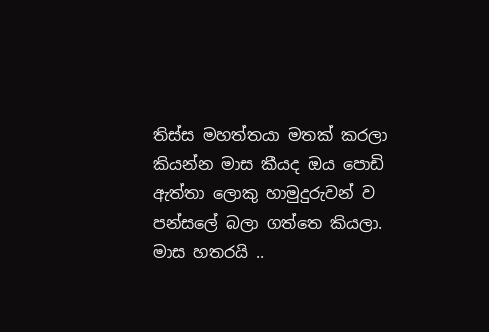තිස්ස මහත්තයා මතක් කරලා කියන්න මාස කීයද ඔය පොඩි ඇත්තා ලොකු හාමුදුරුවන් ව පන්සලේ බලා ගත්තෙ කියලා.  මාස හතරයි ..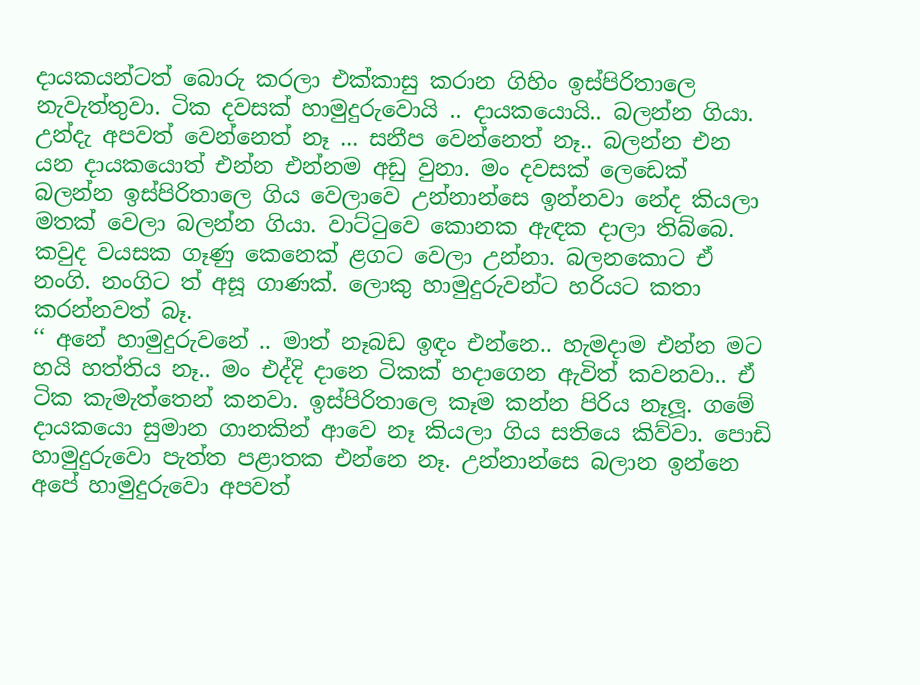දායකයන්ටත් බොරු කරලා එක්කාසු කරාන ගිහිං ඉස්පිරිතාලෙ නැවැත්තුවා. ටික දවසක් හාමුදුරුවොයි .. දායකයොයි.. බලන්න ගියා. උන්දැ අපවත් වෙන්නෙත් නෑ ... සනීප වෙන්නෙත් නෑ.. බලන්න එන යන දායකයොත් එන්න එන්නම අඩු වුනා. මං දවසක් ලෙඩෙක් බලන්න ඉස්පිරිතාලෙ ගිය වෙලාවෙ උන්නාන්සෙ ඉන්නවා නේද කියලා මතක් වෙලා බලන්න ගියා. වාට්ටුවෙ කොනක ඇඳක දාලා තිබ්බෙ. කවුද වයසක ගෑණු කෙනෙක් ළගට වෙලා උන්නා. බලනකොට ඒ නංගි. නංගිට ත් අසූ ගාණක්. ලොකු හාමුදුරුවන්ට හරියට කතා කරන්නවත් බෑ.
‘‘ අනේ හාමුදුරුවනේ .. මාත් නෑබඩ ඉඳං එන්නෙ.. හැමදාම එන්න මට හයි හත්තිය නෑ.. මං එද්දි දානෙ ටිකක් හදාගෙන ඇවිත් කවනවා.. ඒ ටික කැමැත්තෙන් කනවා. ඉස්පිරිතාලෙ කෑම කන්න පිරිය නෑලූ. ගමේ දායකයො සුමාන ගානකින් ආවෙ නෑ කියලා ගිය සතියෙ කිව්වා. පොඩි හාමුදුරුවො පැත්ත පළාතක එන්නෙ නෑ. උන්නාන්සෙ බලාන ඉන්නෙ අපේ හාමුදුරුවො අපවත්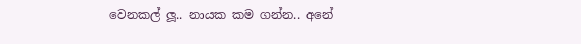වෙනකල් ලූ.. නායක කම ගන්න.. අනේ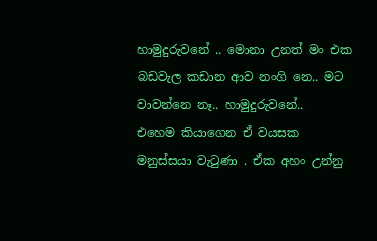හාමුදුරුවනේ .. මොනා උනත් මං එක බඩවැල කඩාන ආව නංගි නෙ.. මට වාවන්නෙ නෑ.. හාමුදුරුවනේ..
එහෙම කියාගෙන ඒ වයසක මනුස්සයා වැටුණා . ඒක අහං උන්නු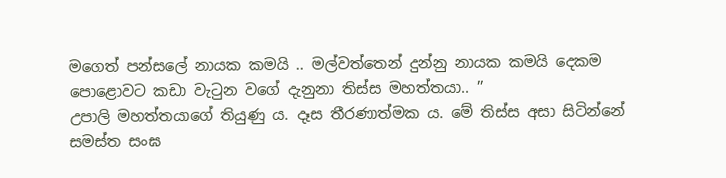මගෙත් පන්සලේ නායක කමයි .. මල්වත්තෙන් දුන්නු නායක කමයි දෙකම පොළොවට කඩා වැටුන වගේ දැනුනා තිස්ස මහත්තයා.. ’’
උපාලි මහත්තයාගේ තියුණු ය. දෑස තීරණාත්මක ය. මේ තිස්ස අසා සිටින්නේ සමස්ත සංඝ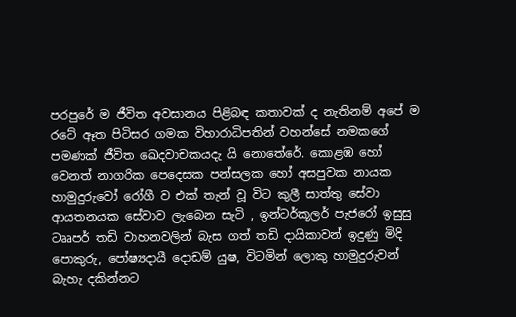පරපුරේ ම ජීවිත අවසානය පිළිබඳ කතාවක් ද නැතිනම් අපේ ම රටේ ඈත පිටිසර ගමක විහාරාධිපතින් වහන්සේ නමකගේ පමණක් ජීවිත ඛෙදවාචකයදැ යි නොතේරේ. කොළඹ හෝ වෙනත් නාගරික පෙදෙසක පන්සලක හෝ අසපුවක නායක හාමුදුරුවෝ රෝගී ව එක් තැන් වූ විට කුලී සාත්තු සේවා ආයතනයක සේවාව ලැබෙන සැටි , ඉන්ටර්කූලර් පැජරෝ ඉසුසු ටෲපර් තඩි වාහනවලින් බැස ගත් තඩි දායිකාවන් ඉදුණු මිදි පොකුරු, පෝෂ්‍යදායී දොඩම් යුෂ, විටමින් ලොකු හාමුදුරුවන් බැහැ දකින්නට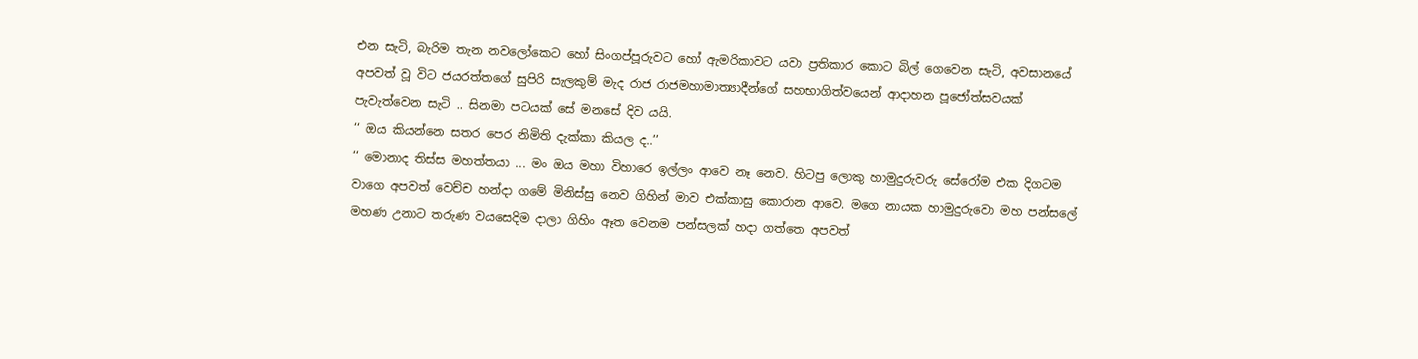එන සැටි, බැරිම තැන නවලෝකෙට හෝ සිංගප්පූරුවට හෝ ඇමරිකාවට යවා ප්‍රතිකාර කොට බිල් ගෙවෙන සැටි, අවසානයේ අපවත් වූ විට ජයරත්තගේ සුපිරි සැලකුම් මැද රාජ රාජමහාමාත්‍යාදීන්ගේ සහභාගිත්වයෙන් ආදාහන පූජෝත්සවයක් පැවැත්වෙන සැටි .. සිනමා පටයක් සේ මනසේ දිව යයි.
‘‘ ඔය කියන්නෙ සතර පෙර නිමිති දැක්කා කියල ද..’’
‘‘ මොනාද තිස්ස මහත්තයා ... මං ඔය මහා විහාරෙ ඉල්ලං ආවෙ නෑ නෙව. හිටපු ලොකු හාමුදුරුවරු සේරෝම එක දිගටම වාගෙ අපවත් වෙච්ච හන්දා ගමේ මිනිස්සු නෙව ගිහින් මාව එක්කාසු කොරාන ආවෙ. මගෙ නායක හාමුදුරුවො මහ පන්සලේ මහණ උනාට තරුණ වයසෙදිම දාලා ගිහිං ඈත වෙනම පන්සලක් හදා ගත්තෙ අපවත්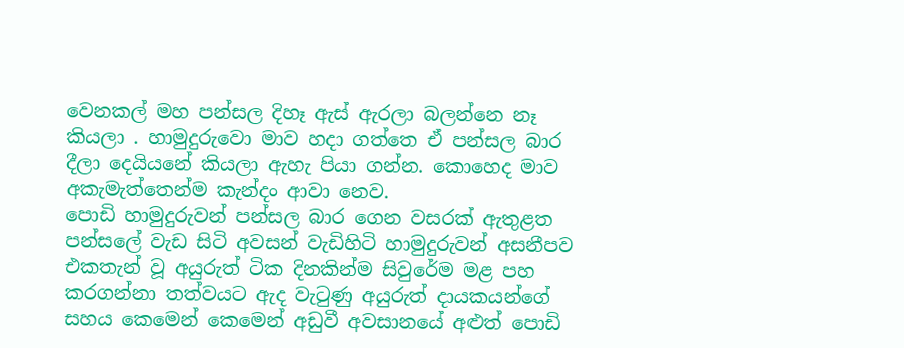වෙනකල් මහ පන්සල දිහෑ ඇස් ඇරලා බලන්නෙ නෑ කියලා . හාමුදුරුවො මාව හදා ගත්තෙ ඒ පන්සල බාර දීලා දෙයියනේ කියලා ඇහැ පියා ගන්න. කොහෙද මාව අකැමැත්තෙන්ම කැන්දං ආවා නෙව.
පොඩි හාමුදුරුවන් පන්සල බාර ගෙන වසරක් ඇතුළත පන්සලේ වැඩ සිටි අවසන් වැඩිහිටි හාමුදුරුවන් අසනීපව එකතැන් වූ අයුරුත් ටික දිනකින්ම සිවුරේම මළ පහ කරගන්නා තත්වයට ඇද වැටුණු අයුරුත් දායකයන්ගේ සහය කෙමෙන් කෙමෙන් අඩුවී අවසානයේ අළුත් පොඩි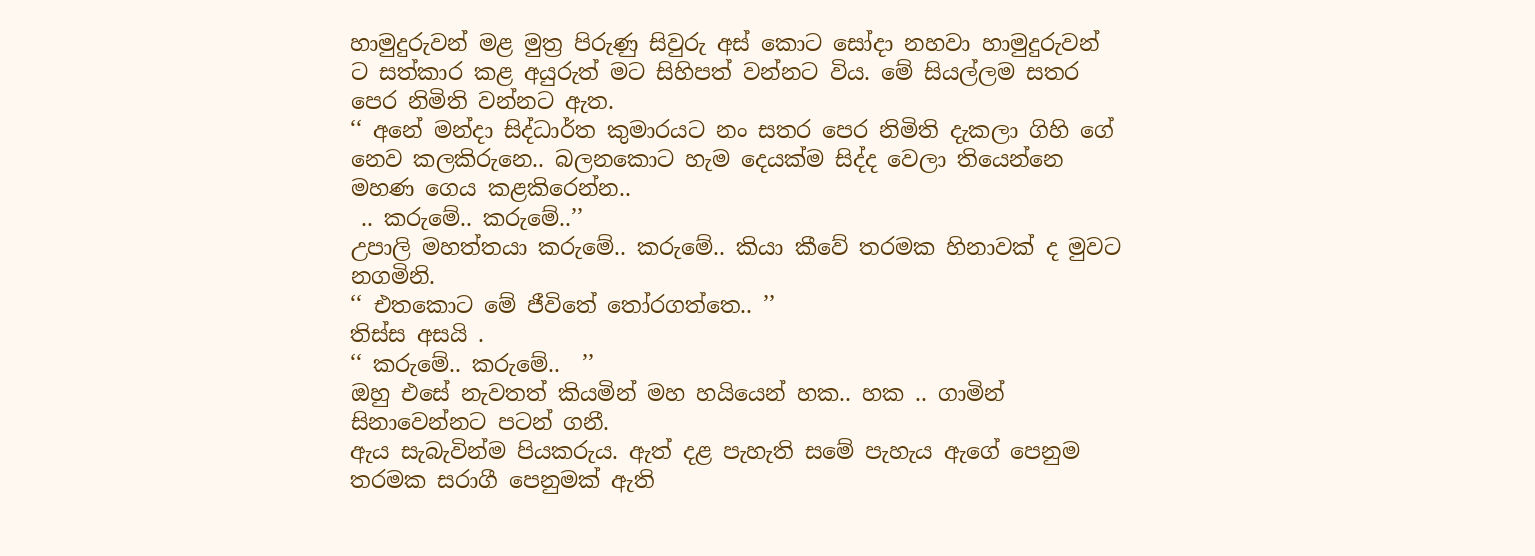හාමුදුරුවන් මළ මුත්‍ර පිරුණු සිවුරු අස් කොට සෝදා නහවා හාමුදුරුවන් ට සත්කාර කළ අයුරුත් මට සිහිපත් වන්නට විය. මේ සියල්ලම සතර පෙර නිමිති වන්නට ඇත.
‘‘ අනේ මන්දා සිද්ධාර්ත කුමාරයට නං සතර පෙර නිමිති දැකලා ගිහි ගේ නෙව කලකිරුනෙ.. බලනකොට හැම දෙයක්ම සිද්ද වෙලා තියෙන්නෙ මහණ ගෙය කළකිරෙන්න..
 .. කරුමේ.. කරුමේ..’’
උපාලි මහත්තයා කරුමේ.. කරුමේ.. කියා කීවේ තරමක හිනාවක් ද මුවට නගමිනි.
‘‘ එතකොට මේ ජීවිතේ තෝරගත්තෙ.. ’’
තිස්ස අසයි .
‘‘ කරුමේ.. කරුමේ..  ’’
ඔහු එසේ නැවතත් කියමින් මහ හයියෙන් හක.. හක .. ගාමින් සිනාවෙන්නට පටන් ගනී.
ඇය සැබැවින්ම පියකරුය. ඇත් දළ පැහැති සමේ පැහැය ඇගේ පෙනුම තරමක සරාගී පෙනුමක් ඇති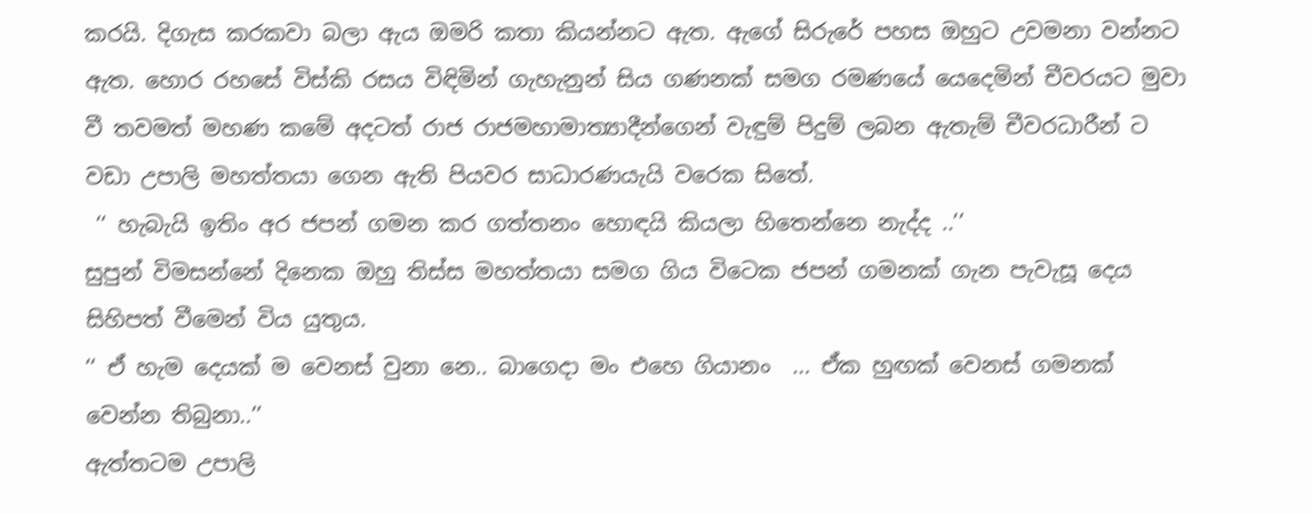කරයි. දිගැස කරකවා බලා ඇය ඔමරි කතා කියන්නට ඇත. ඇගේ සිරුරේ පහස ඔහුට උවමනා වන්නට ඇත. හොර රහසේ විස්කි රසය විඳිමින් ගැහැනුන් සිය ගණනක් සමග රමණයේ යෙදෙමින් චීවරයට මුවා වී තවමත් මහණ කමේ අදටත් රාජ රාජමහාමාත්‍යාදීන්ගෙන් වැඳුම් පිදුම් ලබන ඇතැම් චීවරධාරීන් ට වඩා උපාලි මහත්තයා ගෙන ඇති පියවර සාධාරණයැයි වරෙක සිතේ.
 ‘‘ හැබැයි ඉතිං අර ජපන් ගමන කර ගත්තනං හොඳයි කියලා හිතෙන්නෙ නැද්ද ..’’
සුපුන් විමසන්නේ දිනෙක ඔහු තිස්ස මහත්තයා සමග ගිය විටෙක ජපන් ගමනක් ගැන පැවැසූ දෙය සිහිපත් වීමෙන් විය යුතුය.
‘‘ ඒ හැම දෙයක් ම වෙනස් වුනා නෙ.. බාගෙදා මං එහෙ ගියානං  ... ඒක හුඟක් වෙනස් ගමනක් වෙන්න තිබුනා..’’
ඇත්තටම උපාලි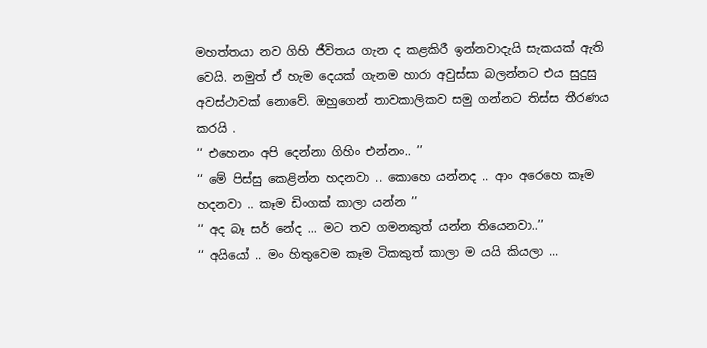මහත්තයා නව ගිහි ජීවිතය ගැන ද කළකිරී ඉන්නවාදැයි සැකයක් ඇති වෙයි. නමුත් ඒ හැම දෙයක් ගැනම හාරා අවුස්සා බලන්නට එය සුදුසු අවස්ථාවක් නොවේ. ඔහුගෙන් තාවකාලිකව සමු ගන්නට තිස්ස තීරණය කරයි .
‘‘ එහෙනං අපි දෙන්නා ගිහිං එන්නං.. ’’
‘‘ මේ පිස්සු කෙළින්න හදනවා .. කොහෙ යන්නද .. ආං අරෙහෙ කෑම හදනවා .. කෑම ඩිංගක් කාලා යන්න ’’
‘‘ අද බෑ සර් නේද ... මට තව ගමනකුත් යන්න තියෙනවා..’’
‘‘ අයියෝ .. මං හිතුවෙම කෑම ටිකකුත් කාලා ම යයි කියලා ...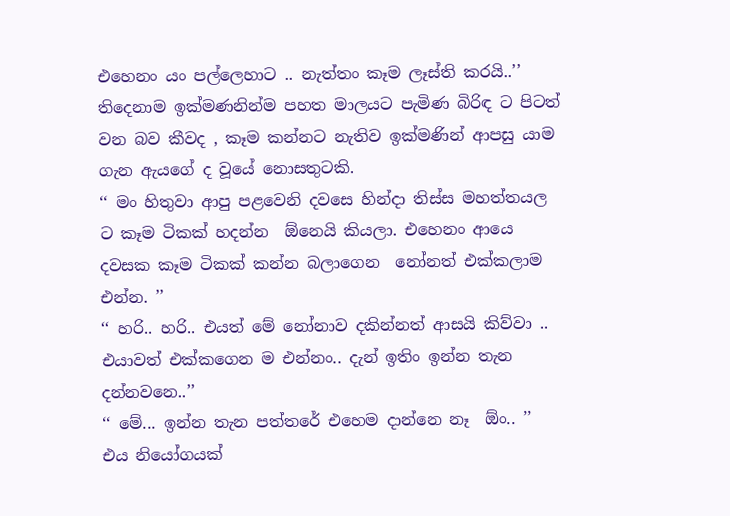එහෙනං යං පල්ලෙහාට .. නැත්තං කෑම ලෑස්ති කරයි..’’
තිදෙනාම ඉක්මණනින්ම පහත මාලයට පැමිණ බිරිඳ ට පිටත් වන බව කීවද , කෑම කන්නට නැතිව ඉක්මණින් ආපසු යාම ගැන ඇයගේ ද වූයේ නොසතුටකි.
‘‘ මං හිතුවා ආපු පළවෙනි දවසෙ හින්දා තිස්ස මහත්තයල ට කෑම ටිකක් හදන්න  ඕනෙයි කියලා. එහෙනං ආයෙ දවසක කෑම ටිකක් කන්න බලාගෙන  නෝනත් එක්කලාම එන්න. ’’
‘‘ හරි.. හරි.. එයත් මේ නෝනාව දකින්නත් ආසයි කිව්වා .. එයාවත් එක්කගෙන ම එන්නං.. දැන් ඉතිං ඉන්න තැන දන්නවනෙ..’’
‘‘ මේ... ඉන්න තැන පත්තරේ එහෙම දාන්නෙ නෑ  ඕං.. ’’
එය නියෝගයක්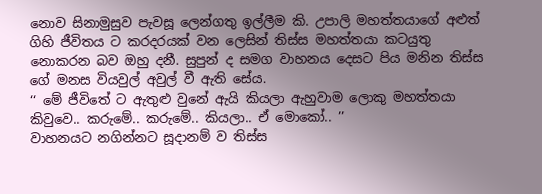නොව සිනාමුසුව පැවසූ ලෙන්ගතු ඉල්ලීම කි. උපාලි මහත්තයාගේ අළුත් ගිහි ජීවිතය ට කරදරයක් වන ලෙසින් තිස්ස මහත්තයා කටයුතු නොකරන බව ඔහු දනී. සුපුන් ද සමග වාහනය දෙසට පිය මනින තිස්ස ගේ මනස වියවුල් අවුල් වී ඇති සේය.
‘‘ මේ ජීවිතේ ට ඇතුළු වුනේ ඇයි කියලා ඇහුවාම ලොකු මහත්තයා කිවුවෙ.. කරුමේ.. කරුමේ.. කියලා.. ඒ මොකෝ.. ’’
වාහනයට නගින්නට සූදානම් ව තිස්ස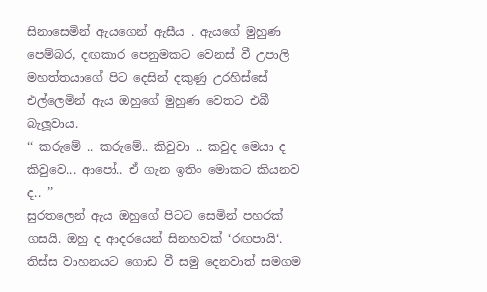සිනාසෙමින් ඇයගෙන් ඇසීය . ඇයගේ මුහුණ පෙම්බර, දඟකාර පෙනුමකට වෙනස් වී උපාලි මහත්තයාගේ පිට දෙසින් දකුණු උරහිස්සේ එල්ලෙමින් ඇය ඔහුගේ මුහුණ වෙතට එබී බැලූවාය.
‘‘ කරුමේ .. කරුමේ.. කිවුවා .. කවුද මෙයා ද කිවුවෙ... ආපෝ.. ඒ ගැන ඉතිං මොකට කියනව ද.. ’’
සුරතලෙන් ඇය ඔහුගේ පිටට සෙමින් පහරක් ගසයි. ඔහු ද ආදරයෙන් සිනහවක් ‘රඟපායි‘. තිස්ස වාහනයට ගොඩ වී සමු දෙනවාත් සමගම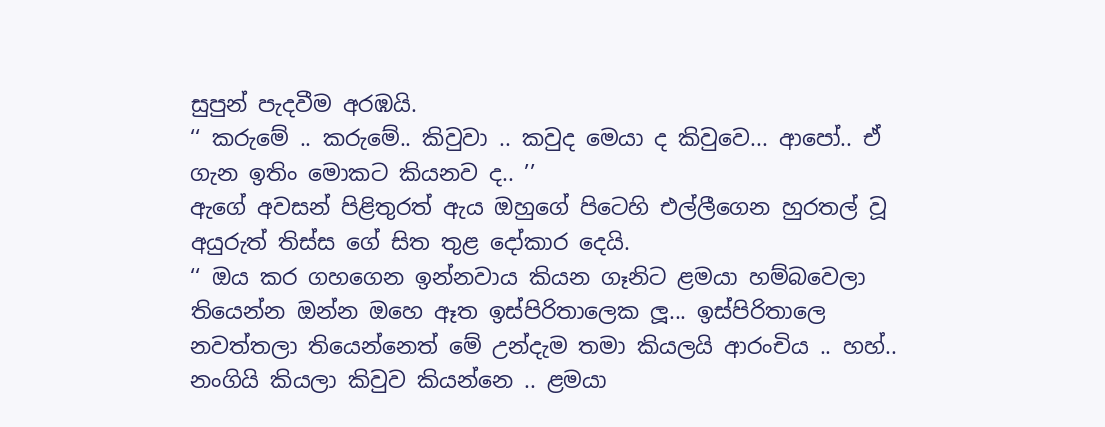සුපුන් පැදවීම අරඹයි.
‘‘ කරුමේ .. කරුමේ.. කිවුවා .. කවුද මෙයා ද කිවුවෙ... ආපෝ.. ඒ ගැන ඉතිං මොකට කියනව ද.. ’’
ඇගේ අවසන් පිළිතුරත් ඇය ඔහුගේ පිටෙහි එල්ලීගෙන හුරතල් වූ අයුරුත් තිස්ස ගේ සිත තුළ දෝකාර දෙයි.
‘‘ ඔය කර ගහගෙන ඉන්නවාය කියන ගෑනිට ළමයා හම්බවෙලා තියෙන්න ඔන්න ඔහෙ ඈත ඉස්පිරිතාලෙක ලූ... ඉස්පිරිතාලෙ නවත්තලා තියෙන්නෙත් මේ උන්දැම තමා කියලයි ආරංචිය .. හහ්.. නංගියි කියලා කිවුව කියන්නෙ .. ළමයා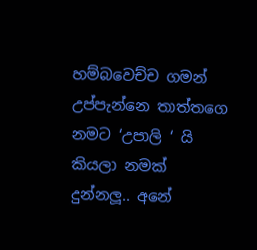හම්බවෙච්ච ගමන් උප්පැන්නෙ තාත්තගෙ නමට ‘උපාලි ‘ යි කියලා නමක් දුන්නලූ.. අනේ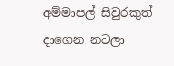අම්මාපල් සිවුරකුත් දාගෙන නටලා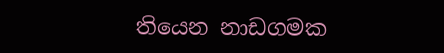තියෙන නාඩගමක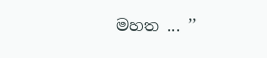මහත ... ’’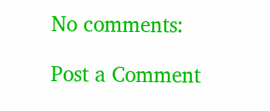No comments:

Post a Comment